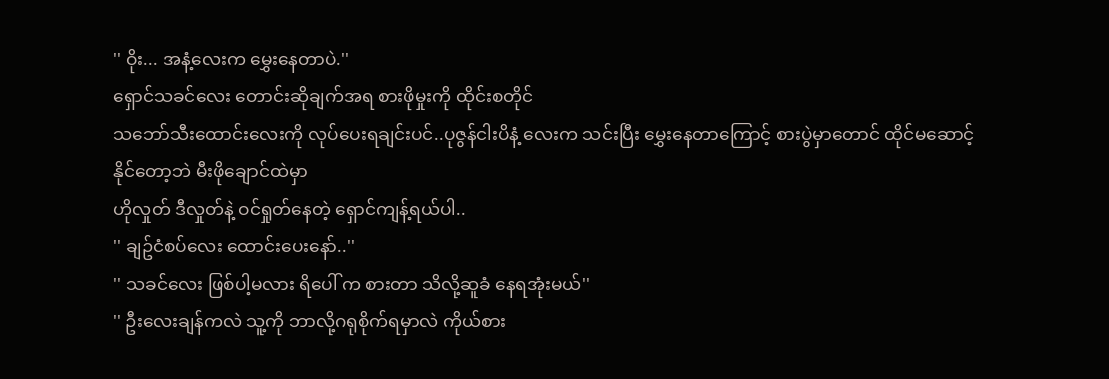'' ဝိုး... အနံ့လေးက မွှေးနေတာပဲ.''
ရှောင်သခင်လေး တောင်းဆိုချက်အရ စားဖိုမှုးကို ထိုင်းစတိုင်
သဘော်သီးထောင်းလေးကို လုပ်ပေးရချင်းပင်..ပုဇွန်ငါးပိနံ့ လေးက သင်းပြီး မွှေးနေတာကြောင့် စားပွဲမှာတောင် ထိုင်မဆောင့်နိုင်တော့ဘဲ မီးဖိုချောင်ထဲမှာ
ဟိုလှုတ် ဒီလှုတ်နဲ့ ဝင်ရှုတ်နေတဲ့ ရှောင်ကျန့်ရယ်ပါ..
'' ချဥ်ငံစပ်လေး ထောင်းပေးနော်..''
'' သခင်လေး ဖြစ်ပါ့မလား ရိပေါ် က စားတာ သိလို့ဆူခံ နေရအုံးမယ်''
'' ဦးလေးချန်ကလဲ သူ့ကို ဘာလို့ဂရုစိုက်ရမှာလဲ ကိုယ်စား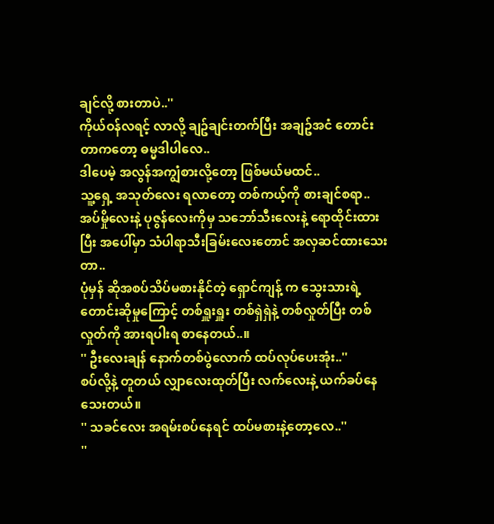ချင်လို့ စားတာပဲ..''
ကိုယ်ဝန်လရင့် လာလို့ ချဥ်ချင်းတက်ပြီး အချဥ်အငံ တောင်းတာကတော့ ဓမ္မဒါပါလေ..
ဒါပေမဲ့ အလွန်အကျွံစားလို့တော့ ဖြစ်မယ်မထင်..
သူ့ရှေ့ အသုတ်လေး ရလာတော့ တစ်ကယ့်ကို စားချင်စရာ..
အပ်မှိုလေးနဲ့ ပုဇွန်လေးကိုမှ သဘော်သီးလေးနဲ့ ရောထိုင်းထားပြီး အပေါ်မှာ သံပါရာသီးခြမ်းလေးတောင် အလှဆင်ထားသေးတာ..
ပုံမှန် ဆိုအစပ်သိပ်မစားနိုင်တဲ့ ရှောင်ကျန့် က သွေးသားရဲ့ တောင်းဆိုမှုကြောင့် တစ်ရှူးရှူး တစ်ရှဲရှဲနဲ့ တစ်လှုတ်ပြီး တစ်လှုတ်ကို အားရပါးရ စာနေတယ်..။
'' ဦးလေးချန် နောက်တစ်ပွဲလောက် ထပ်လုပ်ပေးအုံး..''
စပ်လို့နဲ့ တူတယ် လျှာလေးထုတ်ပြီး လက်လေးနဲ့ ယက်ခပ်နေသေးတယ်။
'' သခင်လေး အရမ်းစပ်နေရင် ထပ်မစားနဲ့တော့လေ..''
''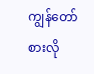ကျွန်တော် စားလို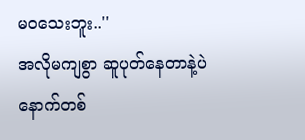မဝသေးဘူး..''
အလိုမကျစွာ ဆူပုတ်နေတာနဲ့ပဲ နောက်တစ်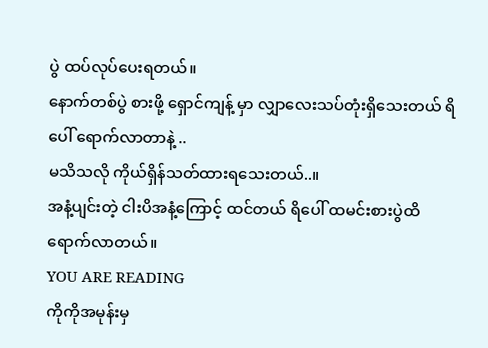ပွဲ ထပ်လုပ်ပေးရတယ်။
နောက်တစ်ပွဲ စားဖို့ ရှောင်ကျန့် မှာ လျှာလေးသပ်တုံးရှိသေးတယ် ရိပေါ် ရောက်လာတာနဲ့ ..
မသိသလို ကိုယ်ရှိန်သတ်ထားရသေးတယ်..။
အနံ့ပျင်းတဲ့ ငါးပိအနံ့ကြောင့် ထင်တယ် ရိပေါ် ထမင်းစားပွဲထိ ရောက်လာတယ်။
YOU ARE READING
ကိုကိုအမုန်းမှ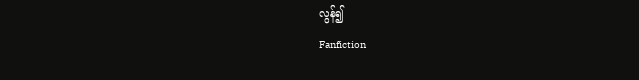လွန်၍
Fanfiction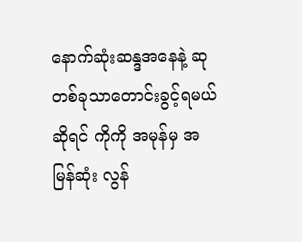နောက်ဆုံးဆန္ဒအနေနဲ့ ဆုတစ်ခုသာတောင်းခွင့်ရမယ်ဆိုရင် ကိုကို အမုန်မှ အမြန်ဆုံး လွန်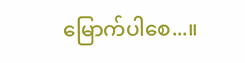မြောက်ပါစေ...။